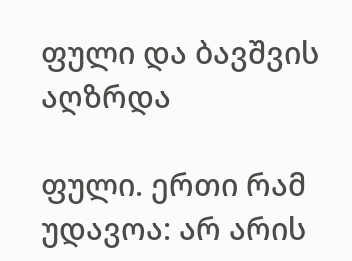ფული და ბავშვის აღზრდა

ფული. ერთი რამ უდავოა: არ არის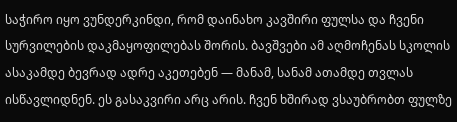საჭირო იყო ვუნდერკინდი, რომ დაინახო კავშირი ფულსა და ჩვენი სურვილების დაკმაყოფილებას შორის. ბავშვები ამ აღმოჩენას სკოლის ასაკამდე ბევრად ადრე აკეთებენ — მანამ, სანამ ათამდე თვლას ისწავლიდნენ. ეს გასაკვირი არც არის. ჩვენ ხშირად ვსაუბრობთ ფულზე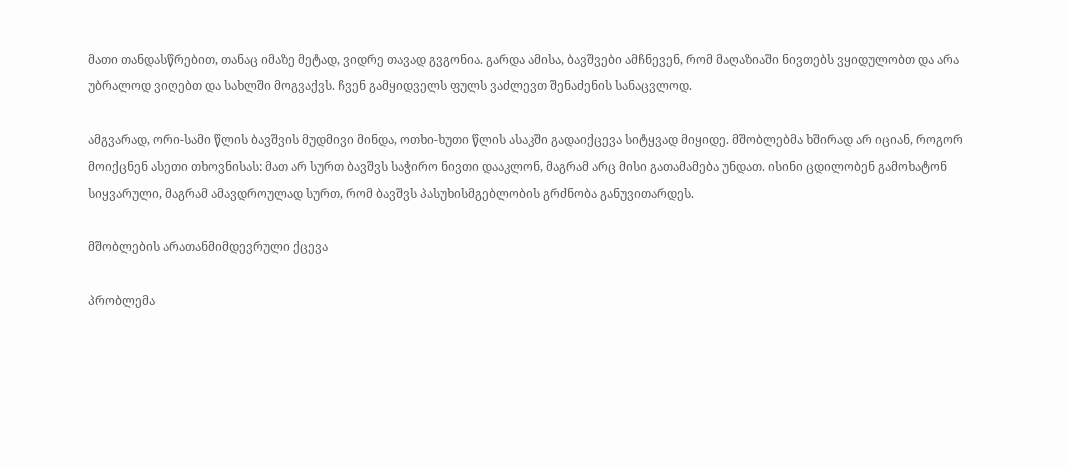მათი თანდასწრებით, თანაც იმაზე მეტად, ვიდრე თავად გვგონია. გარდა ამისა, ბავშვები ამჩნევენ, რომ მაღაზიაში ნივთებს ვყიდულობთ და არა უბრალოდ ვიღებთ და სახლში მოგვაქვს. ჩვენ გამყიდველს ფულს ვაძლევთ შენაძენის სანაცვლოდ.

ამგვარად, ორი-სამი წლის ბავშვის მუდმივი მინდა, ოთხი-ხუთი წლის ასაკში გადაიქცევა სიტყვად მიყიდე. მშობლებმა ხშირად არ იციან, როგორ მოიქცნენ ასეთი თხოვნისას: მათ არ სურთ ბავშვს საჭირო ნივთი დააკლონ, მაგრამ არც მისი გათამამება უნდათ. ისინი ცდილობენ გამოხატონ სიყვარული, მაგრამ ამავდროულად სურთ, რომ ბავშვს პასუხისმგებლობის გრძნობა განუვითარდეს.

მშობლების არათანმიმდევრული ქცევა

პრობლემა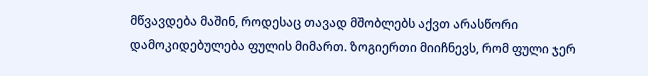მწვავდება მაშინ, როდესაც თავად მშობლებს აქვთ არასწორი დამოკიდებულება ფულის მიმართ. ზოგიერთი მიიჩნევს, რომ ფული ჯერ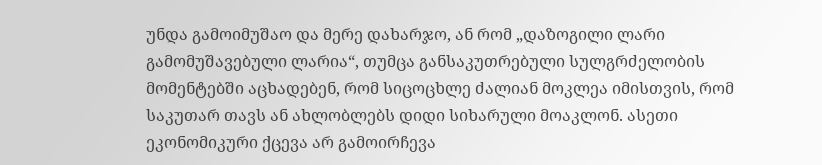უნდა გამოიმუშაო და მერე დახარჯო, ან რომ „დაზოგილი ლარი  გამომუშავებული ლარია“, თუმცა განსაკუთრებული სულგრძელობის მომენტებში აცხადებენ, რომ სიცოცხლე ძალიან მოკლეა იმისთვის, რომ საკუთარ თავს ან ახლობლებს დიდი სიხარული მოაკლონ. ასეთი ეკონომიკური ქცევა არ გამოირჩევა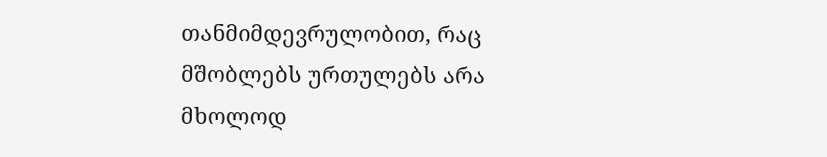თანმიმდევრულობით, რაც მშობლებს ურთულებს არა მხოლოდ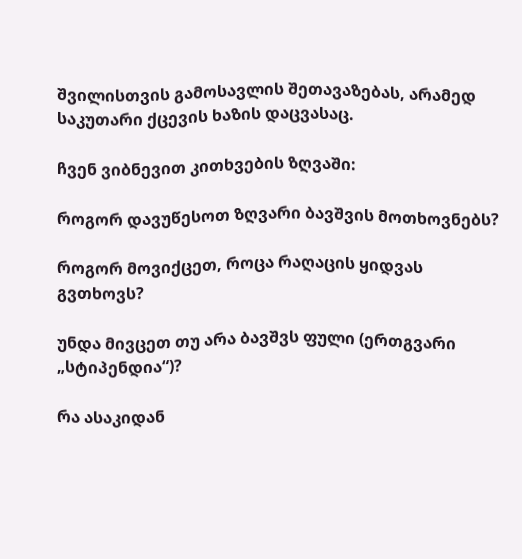შვილისთვის გამოსავლის შეთავაზებას, არამედ საკუთარი ქცევის ხაზის დაცვასაც.

ჩვენ ვიბნევით კითხვების ზღვაში:

როგორ დავუწესოთ ზღვარი ბავშვის მოთხოვნებს?

როგორ მოვიქცეთ, როცა რაღაცის ყიდვას გვთხოვს?

უნდა მივცეთ თუ არა ბავშვს ფული (ერთგვარი „სტიპენდია“)?

რა ასაკიდან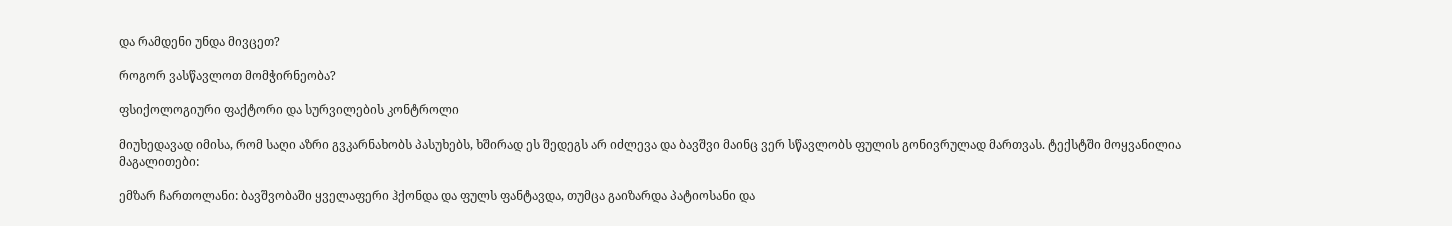და რამდენი უნდა მივცეთ?

როგორ ვასწავლოთ მომჭირნეობა?

ფსიქოლოგიური ფაქტორი და სურვილების კონტროლი

მიუხედავად იმისა, რომ საღი აზრი გვკარნახობს პასუხებს, ხშირად ეს შედეგს არ იძლევა და ბავშვი მაინც ვერ სწავლობს ფულის გონივრულად მართვას. ტექსტში მოყვანილია მაგალითები:

ემზარ ჩართოლანი: ბავშვობაში ყველაფერი ჰქონდა და ფულს ფანტავდა, თუმცა გაიზარდა პატიოსანი და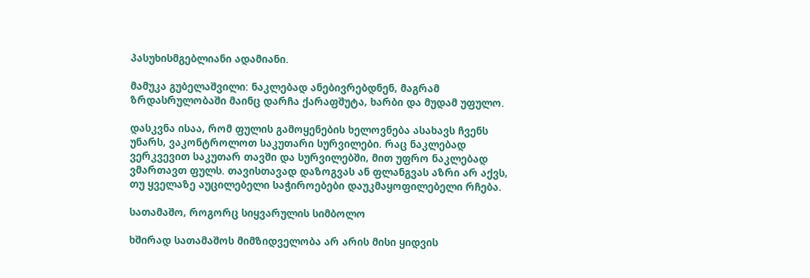პასუხისმგებლიანი ადამიანი.

მამუკა გუბელაშვილი: ნაკლებად ანებივრებდნენ, მაგრამ ზრდასრულობაში მაინც დარჩა ქარაფშუტა, ხარბი და მუდამ უფულო.

დასკვნა ისაა, რომ ფულის გამოყენების ხელოვნება ასახავს ჩვენს უნარს, ვაკონტროლოთ საკუთარი სურვილები. რაც ნაკლებად ვერკვევით საკუთარ თავში და სურვილებში, მით უფრო ნაკლებად ვმართავთ ფულს. თავისთავად დაზოგვას ან ფლანგვას აზრი არ აქვს, თუ ყველაზე აუცილებელი საჭიროებები დაუკმაყოფილებელი რჩება.

სათამაშო, როგორც სიყვარულის სიმბოლო

ხშირად სათამაშოს მიმზიდველობა არ არის მისი ყიდვის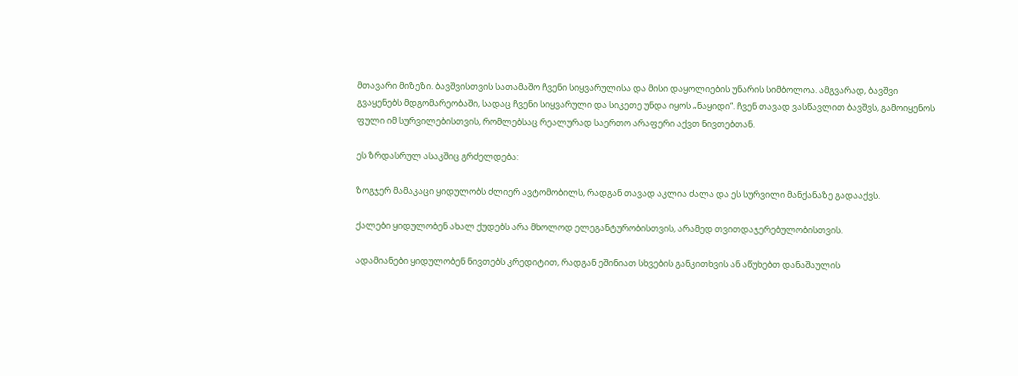მთავარი მიზეზი. ბავშვისთვის სათამაშო ჩვენი სიყვარულისა და მისი დაყოლიების უნარის სიმბოლოა. ამგვარად, ბავშვი გვაყენებს მდგომარეობაში, სადაც ჩვენი სიყვარული და სიკეთე უნდა იყოს „ნაყიდი“. ჩვენ თავად ვასწავლით ბავშვს, გამოიყენოს ფული იმ სურვილებისთვის, რომლებსაც რეალურად საერთო არაფერი აქვთ ნივთებთან.

ეს ზრდასრულ ასაკშიც გრძელდება:

ზოგჯერ მამაკაცი ყიდულობს ძლიერ ავტომობილს, რადგან თავად აკლია ძალა და ეს სურვილი მანქანაზე გადააქვს.

ქალები ყიდულობენ ახალ ქუდებს არა მხოლოდ ელეგანტურობისთვის, არამედ თვითდაჯერებულობისთვის.

ადამიანები ყიდულობენ ნივთებს კრედიტით, რადგან ეშინიათ სხვების განკითხვის ან აწუხებთ დანაშაულის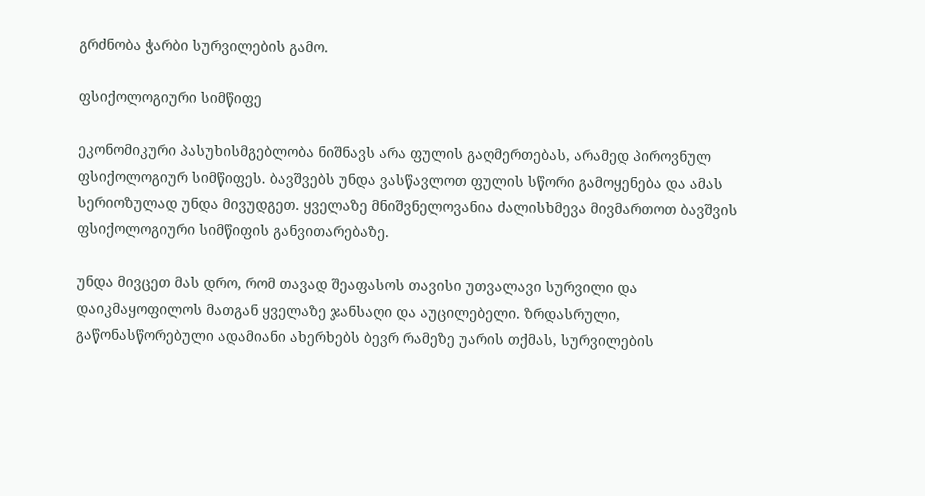გრძნობა ჭარბი სურვილების გამო.

ფსიქოლოგიური სიმწიფე

ეკონომიკური პასუხისმგებლობა ნიშნავს არა ფულის გაღმერთებას, არამედ პიროვნულ ფსიქოლოგიურ სიმწიფეს. ბავშვებს უნდა ვასწავლოთ ფულის სწორი გამოყენება და ამას სერიოზულად უნდა მივუდგეთ. ყველაზე მნიშვნელოვანია ძალისხმევა მივმართოთ ბავშვის ფსიქოლოგიური სიმწიფის განვითარებაზე.

უნდა მივცეთ მას დრო, რომ თავად შეაფასოს თავისი უთვალავი სურვილი და დაიკმაყოფილოს მათგან ყველაზე ჯანსაღი და აუცილებელი. ზრდასრული, გაწონასწორებული ადამიანი ახერხებს ბევრ რამეზე უარის თქმას, სურვილების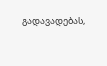გადავადებას,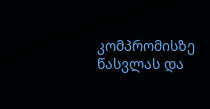კომპრომისზე წასვლას და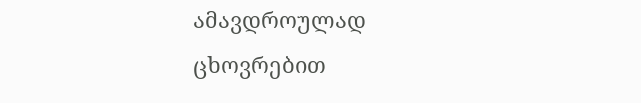ამავდროულად ცხოვრებით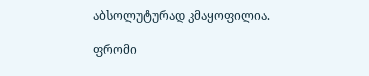აბსოლუტურად კმაყოფილია.

ფრომი